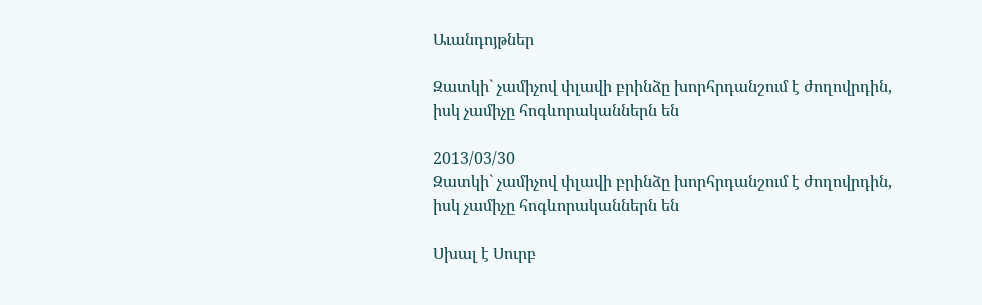Աւանդոյթներ

Զատկի` չամիչով փլավի բրինձը խորհրդանշում է ժողովրդին, իսկ չամիչը հոգևորականներն են

2013/03/30
Զատկի` չամիչով փլավի բրինձը խորհրդանշում է ժողովրդին, իսկ չամիչը հոգևորականներն են

Սխալ է Սուրբ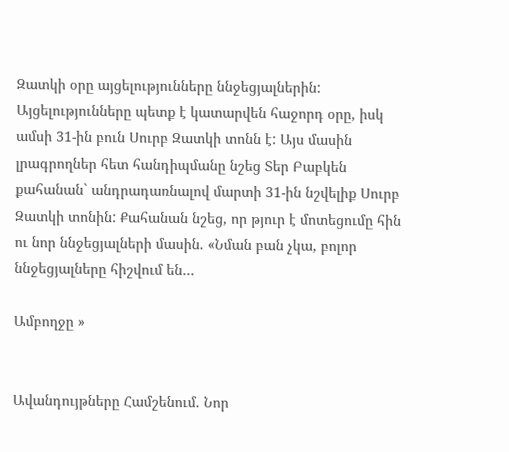Զատկի օրը այցելությունները ննջեցյալներին: Այցելությունները պետք է կատարվեն հաջորդ օրը, իսկ ամսի 31-ին բուն Սուրբ Զատկի տոնն է: Այս մասին լրագրողներ հետ հանդիպմանը նշեց Տեր Բաբկեն քահանան` անդրադառնալով մարտի 31-ին նշվելիք Սուրբ Զատկի տոնին: Քահանան նշեց, որ թյուր է մոտեցումը հին ու նոր ննջեցյալների մասին. «Նման բան չկա, բոլոր ննջեցյալները հիշվում են…

Ամբողջը »


Ավանդույթները Համշենում. Նոր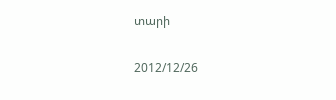տարի

2012/12/26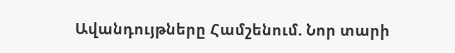Ավանդույթները Համշենում. Նոր տարի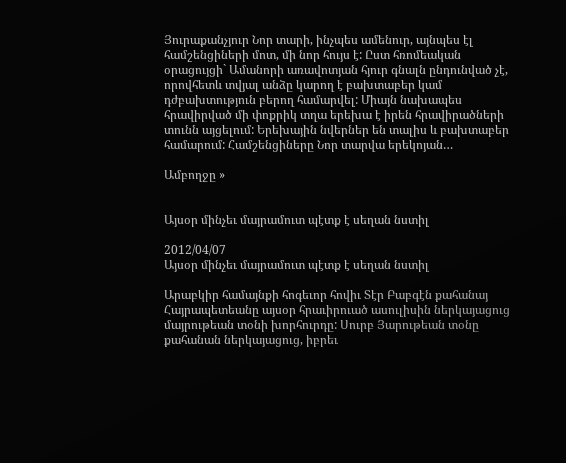Յուրաքանչյուր Նոր տարի, ինչպես ամենուր, այնպես էլ համշենցիների մոտ, մի նոր հույս է: Ըստ հռոմեական օրացույցի` Ամանորի առավոտյան հյուր գնալն ընդունված չէ, որովհետև տվյալ անձը կարող է բախտաբեր կամ դժբախտություն բերող համարվել: Միայն նախապես հրավիրված մի փոքրիկ տղա երեխա է իրեն հրավիրածների տունն այցելում: Երեխային նվերներ են տալիս և բախտաբեր համարում: Համշենցիները Նոր տարվա երեկոյան…

Ամբողջը »


Այսօր մինչեւ մայրամուտ պէտք է սեղան նստիլ

2012/04/07
Այսօր մինչեւ մայրամուտ պէտք է սեղան նստիլ

Արաբկիր համայնքի հոգեւոր հովիւ Տէր Բաբգէն քահանայ Հայրապետեանը այսօր հրաւիրուած ասուլիսին ներկայացուց մայրութեան տօնի խորհուրդը: Սուրբ Յարութեան տօնը քահանան ներկայացուց, իբրեւ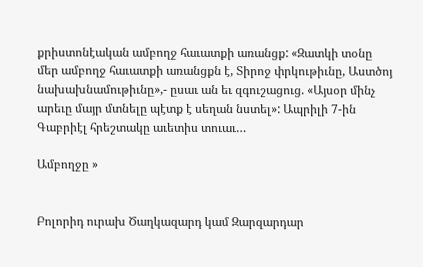քրիստոնէական ամբողջ հաւատքի առանցք: «Զատկի տօնը մեր ամբողջ հաւատքի առանցքն է, Տիրոջ փրկութիւնը, Աստծոյ նախախնամութիւնը»,- ըսաւ ան եւ զգուշացուց. «Այսօր մինչ արեւը մայր մտնելը պէտք է սեղան նստել»: Ապրիլի 7-ին Գաբրիէլ հրեշտակը աւետիս տուաւ…

Ամբողջը »


Բոլորիդ ուրախ Ծաղկազարդ կամ Զարզարդար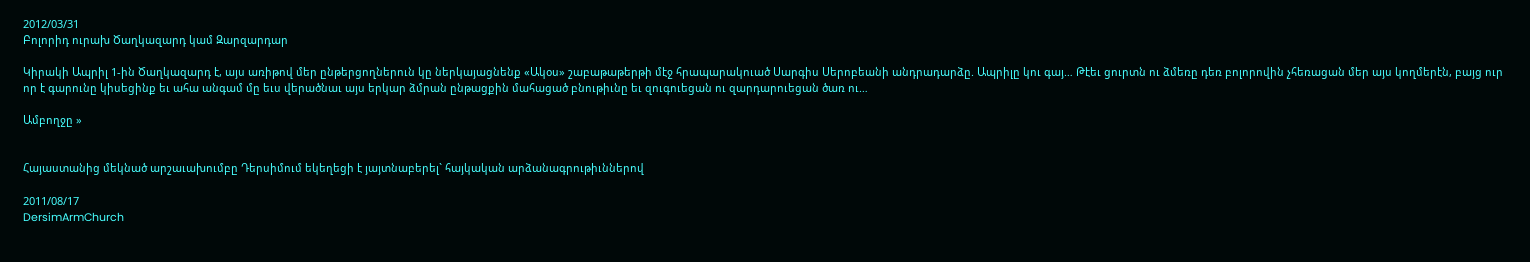2012/03/31
Բոլորիդ ուրախ Ծաղկազարդ կամ Զարզարդար

Կիրակի Ապրիլ 1-ին Ծաղկազարդ է, այս առիթով մեր ընթերցողներուն կը ներկայացնենք «Ակօս» շաբաթաթերթի մէջ հրապարակուած Սարգիս Սերոբեանի անդրադարձը. Ապրիլը կու գայ… Թէեւ ցուրտն ու ձմեռը դեռ բոլորովին չհեռացան մեր այս կողմերէն, բայց ուր որ է գարունը կիսեցինք եւ ահա անգամ մը եւս վերածնաւ այս երկար ձմրան ընթացքին մահացած բնութիւնը եւ զուգուեցան ու զարդարուեցան ծառ ու…

Ամբողջը »


Հայաստանից մեկնած արշաւախումբը Դերսիմում եկեղեցի է յայտնաբերել` հայկական արձանագրութիւններով

2011/08/17
DersimArmChurch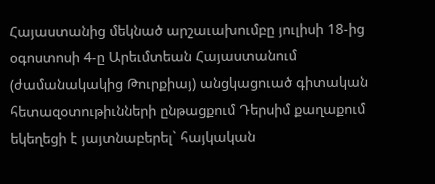Հայաստանից մեկնած արշաւախումբը յուլիսի 18-ից օգոստոսի 4-ը Արեւմտեան Հայաստանում (ժամանակակից Թուրքիայ) անցկացուած գիտական հետազօտութիւնների ընթացքում Դերսիմ քաղաքում եկեղեցի է յայտնաբերել` հայկական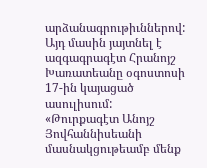արձանագրութիւններով: Այդ մասին յայտնել է ազգագրագէտ Հրանոյշ Խառատեանը օգոստոսի 17-ին կայացած ասուլիսում: «Թուրքագէտ Անոյշ Յովհաննիսեանի մասնակցութեամբ մենք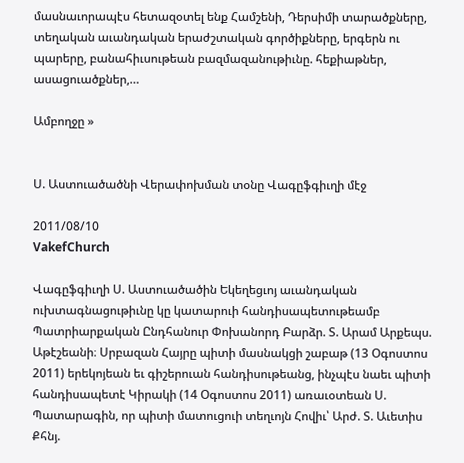մասնաւորապէս հետազօտել ենք Համշենի, Դերսիմի տարածքները, տեղական աւանդական երաժշտական գործիքները, երգերն ու պարերը, բանահիւսութեան բազմազանութիւնը. հեքիաթներ, ասացուածքներ,…

Ամբողջը »


Ս. Աստուածածնի Վերափոխման տօնը Վագըֆգիւղի մէջ

2011/08/10
VakefChurch

Վագըֆգիւղի Ս. Աստուածածին Եկեղեցւոյ աւանդական ուխտագնացութիւնը կը կատարուի հանդիսապետութեամբ Պատրիարքական Ընդհանուր Փոխանորդ Բարձր. Տ. Արամ Արքեպս. Աթէշեանի։ Սրբազան Հայրը պիտի մասնակցի շաբաթ (13 Օգոստոս 2011) երեկոյեան եւ գիշերուան հանդիսութեանց, ինչպէս նաեւ պիտի հանդիսապետէ Կիրակի (14 Օգոստոս 2011) առաւօտեան Ս. Պատարագին, որ պիտի մատուցուի տեղւոյն Հովիւ՝ Արժ. Տ. Աւետիս Քհնյ.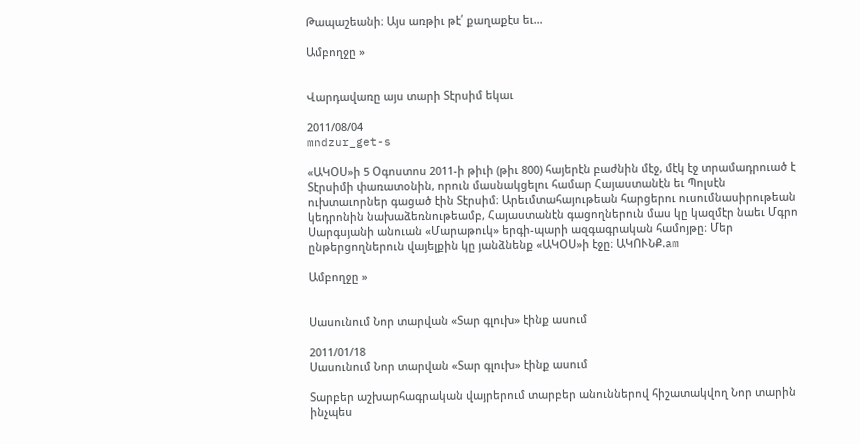Թապաշեանի։ Այս առթիւ թէ՛ քաղաքէս եւ…

Ամբողջը »


Վարդավառը այս տարի Տէրսիմ եկաւ

2011/08/04
mndzur_get-s

«ԱԿՕՍ»ի 5 Օգոստոս 2011-ի թիւի (թիւ 800) հայերէն բաժնին մէջ, մէկ էջ տրամադրուած է Տէրսիմի փառատօնին, որուն մասնակցելու համար Հայաստանէն եւ Պոլսէն ուխտաւորներ գացած էին Տէրսիմ։ Արեւմտահայութեան հարցերու ուսումնասիրութեան կեդրոնին նախաձեռնութեամբ, Հայաստանէն գացողներուն մաս կը կազմէր նաեւ Մգրո Սարգսյանի անուան «Մարաթուկ» երգի-պարի ազգագրական համոյթը։ Մեր ընթերցողներուն վայելքին կը յանձնենք «ԱԿՕՍ»ի էջը։ ԱԿՈՒՆՔ.am

Ամբողջը »


Սասունում Նոր տարվան «Տար գլուխ» էինք ասում

2011/01/18
Սասունում Նոր տարվան «Տար գլուխ» էինք ասում

Տարբեր աշխարհագրական վայրերում տարբեր անուններով հիշատակվող Նոր տարին ինչպես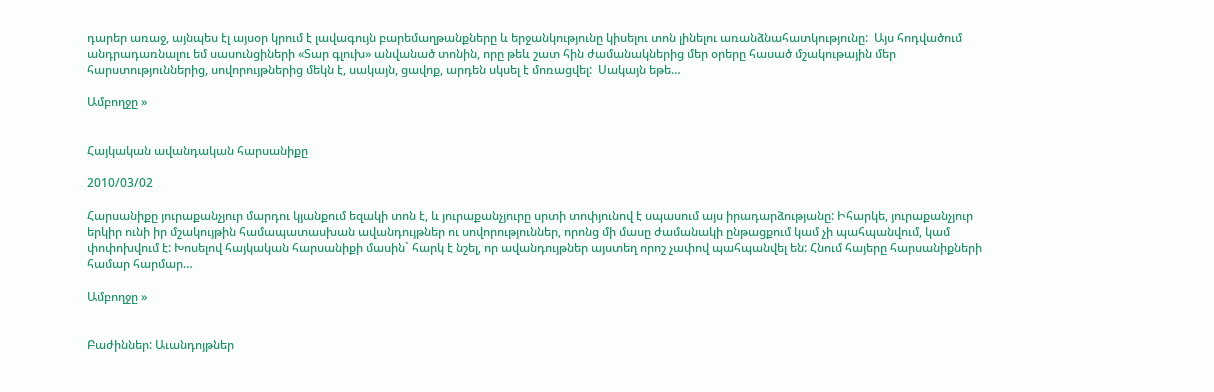դարեր առաջ, այնպես էլ այսօր կրում է լավագույն բարեմաղթանքները և երջանկությունը կիսելու տոն լինելու առանձնահատկությունը:  Այս հոդվածում անդրադառնալու եմ սասունցիների «Տար գլուխ» անվանած տոնին, որը թեև շատ հին ժամանակներից մեր օրերը հասած մշակութային մեր հարստություններից, սովորույթներից մեկն է, սակայն, ցավոք, արդեն սկսել է մոռացվել:  Սակայն եթե…

Ամբողջը »


Հայկական ավանդական հարսանիքը

2010/03/02

Հարսանիքը յուրաքանչյուր մարդու կյանքում եզակի տոն է, և յուրաքանչյուրը սրտի տոփյունով է սպասում այս իրադարձությանը: Իհարկե, յուրաքանչյուր երկիր ունի իր մշակույթին համապատասխան ավանդույթներ ու սովորություններ, որոնց մի մասը ժամանակի ընթացքում կամ չի պահպանվում, կամ փոփոխվում է: Խոսելով հայկական հարսանիքի մասին` հարկ է նշել, որ ավանդույթներ այստեղ որոշ չափով պահպանվել են: Հնում հայերը հարսանիքների համար հարմար…

Ամբողջը »


Բաժիններ: Աւանդոյթներ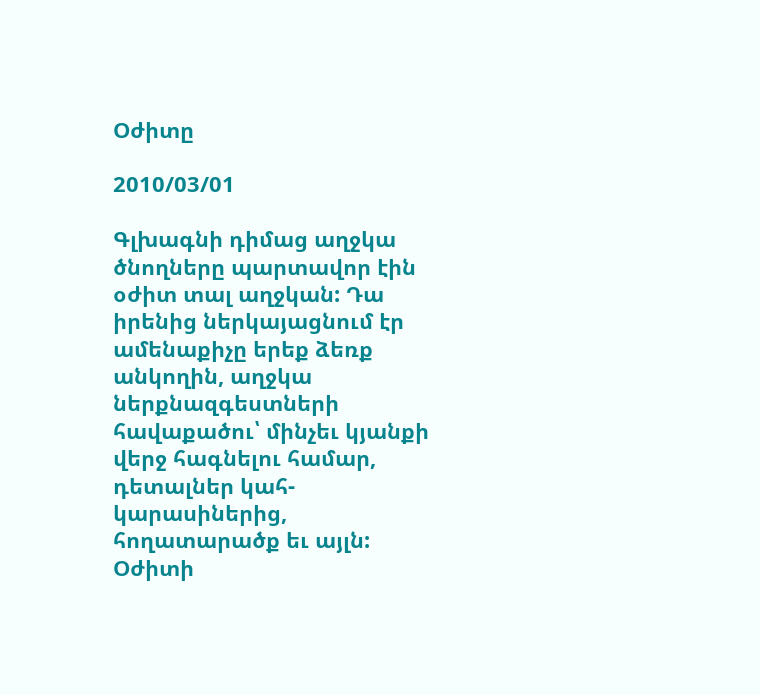Օժիտը

2010/03/01

Գլխագնի դիմաց աղջկա ծնողները պարտավոր էին օժիտ տալ աղջկան: Դա իրենից ներկայացնում էր ամենաքիչը երեք ձեռք անկողին, աղջկա ներքնազգեստների հավաքածու՝ մինչեւ կյանքի վերջ հագնելու համար, դետալներ կահ-կարասիներից, հողատարածք եւ այլն: Օժիտի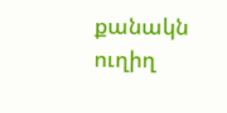քանակն ուղիղ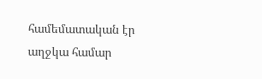համեմատական էր աղջկա համար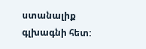ստանալիք գլխագնի հետ: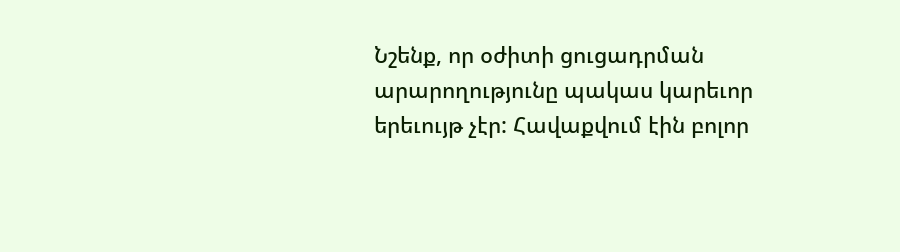Նշենք, որ օժիտի ցուցադրման արարողությունը պակաս կարեւոր երեւույթ չէր: Հավաքվում էին բոլոր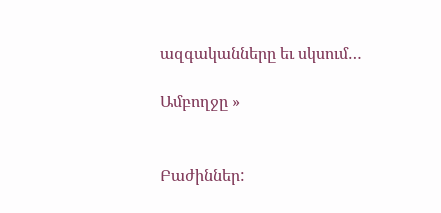ազգականները եւ սկսում…

Ամբողջը »


Բաժիններ: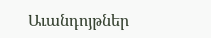Աւանդոյթներ